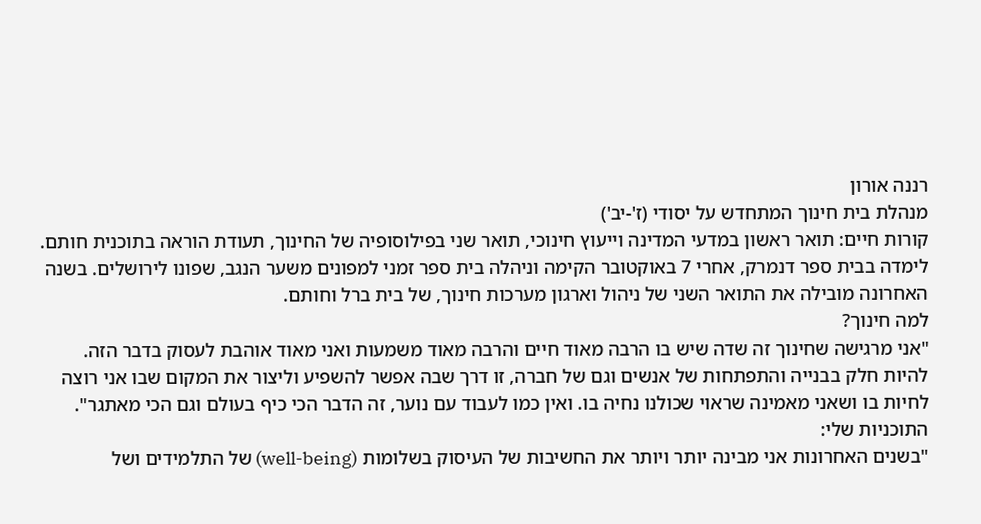רננה אורון
מנהלת בית חינוך המתחדש על יסודי (ז'-יב')
קורות חיים: תואר ראשון במדעי המדינה וייעוץ חינוכי, תואר שני בפילוסופיה של החינוך, תעודת הוראה בתוכנית חותם. לימדה בבית ספר דנמרק, אחרי 7 באוקטובר הקימה וניהלה בית ספר זמני למפונים משער הנגב, שפונו לירושלים. בשנה האחרונה מובילה את התואר השני של ניהול וארגון מערכות חינוך, של בית ברל וחותם.
למה חינוך?
"אני מרגישה שחינוך זה שדה שיש בו הרבה מאוד חיים והרבה מאוד משמעות ואני מאוד אוהבת לעסוק בדבר הזה. להיות חלק בבנייה והתפתחות של אנשים וגם של חברה, זו דרך שבה אפשר להשפיע וליצור את המקום שבו אני רוצה לחיות בו ושאני מאמינה שראוי שכולנו נחיה בו. ואין כמו לעבוד עם נוער, זה הדבר הכי כיף בעולם וגם הכי מאתגר".
התוכניות שלי:
"בשנים האחרונות אני מבינה יותר ויותר את החשיבות של העיסוק בשלומות (well-being) של התלמידים ושל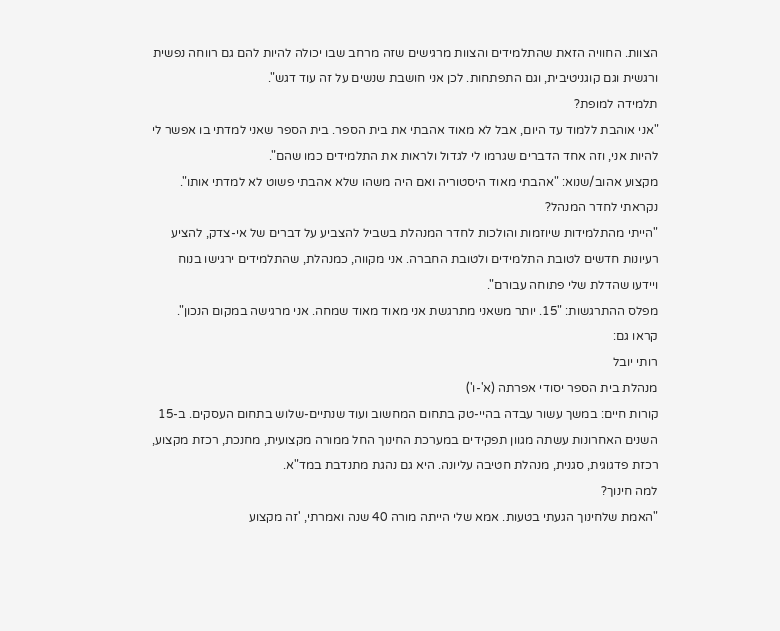הצוות. החוויה הזאת שהתלמידים והצוות מרגישים שזה מרחב שבו יכולה להיות להם גם רווחה נפשית ורגשית וגם קוגניטיבית, וגם התפתחות. לכן אני חושבת שנשים על זה עוד דגש".
תלמידה למופת?
"אני אוהבת ללמוד עד היום, אבל לא מאוד אהבתי את בית הספר. בית הספר שאני למדתי בו אפשר לי להיות אני, וזה אחד הדברים שגרמו לי לגדול ולראות את התלמידים כמו שהם".
מקצוע אהוב/שנוא: "אהבתי מאוד היסטוריה ואם היה משהו שלא אהבתי פשוט לא למדתי אותו".
נקראתי לחדר המנהל?
"הייתי מהתלמידות שיוזמות והולכות לחדר המנהלת בשביל להצביע על דברים של אי-צדק, להציע רעיונות חדשים לטובת התלמידים ולטובת החברה. אני מקווה, כמנהלת, שהתלמידים ירגישו בנוח ויידעו שהדלת שלי פתוחה עבורם".
מפלס ההתרגשות: "15. יותר משאני מתרגשת אני מאוד מאוד שמחה. אני מרגישה במקום הנכון".
קראו גם:
רותי יובל
מנהלת בית הספר יסודי אפרתה (א'-ו')
קורות חיים: במשך עשור עבדה בהיי-טק בתחום המחשוב ועוד שנתיים-שלוש בתחום העסקים. ב-15 השנים האחרונות עשתה מגוון תפקידים במערכת החינוך החל ממורה מקצועית, מחנכת, רכזת מקצוע, רכזת פדגוגית, סגנית, מנהלת חטיבה עליונה. היא גם נהגת מתנדבת במד"א.
למה חינוך?
"האמת שלחינוך הגעתי בטעות. אמא שלי הייתה מורה 40 שנה ואמרתי, 'זה מקצוע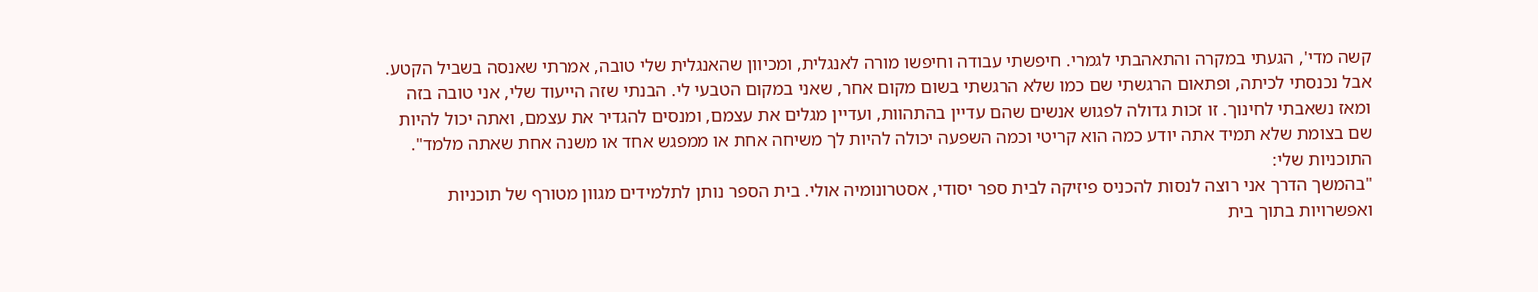קשה מדי', הגעתי במקרה והתאהבתי לגמרי. חיפשתי עבודה וחיפשו מורה לאנגלית, ומכיוון שהאנגלית שלי טובה, אמרתי שאנסה בשביל הקטע. אבל נכנסתי לכיתה, ופתאום הרגשתי שם כמו שלא הרגשתי בשום מקום אחר, שאני במקום הטבעי לי. הבנתי שזה הייעוד שלי, אני טובה בזה ומאז נשאבתי לחינוך. זו זכות גדולה לפגוש אנשים שהם עדיין בהתהוות, ועדיין מגלים את עצמם, ומנסים להגדיר את עצמם, ואתה יכול להיות שם בצומת שלא תמיד אתה יודע כמה הוא קריטי וכמה השפעה יכולה להיות לך משיחה אחת או ממפגש אחד או משנה אחת שאתה מלמד".
התוכניות שלי:
"בהמשך הדרך אני רוצה לנסות להכניס פיזיקה לבית ספר יסודי, אסטרונומיה אולי. בית הספר נותן לתלמידים מגוון מטורף של תוכניות ואפשרויות בתוך בית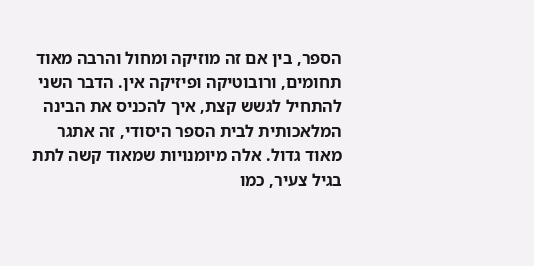הספר, בין אם זה מוזיקה ומחול והרבה מאוד תחומים, ורובוטיקה ופיזיקה אין. הדבר השני להתחיל לגשש קצת, איך להכניס את הבינה המלאכותית לבית הספר היסודי, זה אתגר מאוד גדול. אלה מיומנויות שמאוד קשה לתת בגיל צעיר, כמו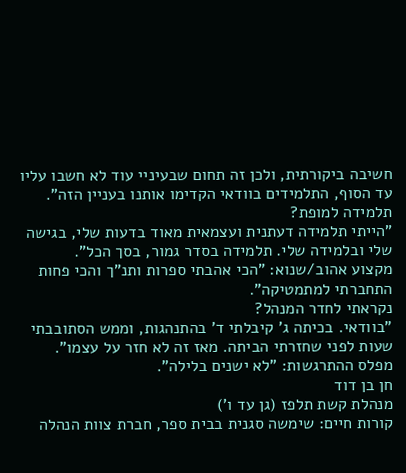חשיבה ביקורתית, ולכן זה תחום שבעיניי עוד לא חשבו עליו עד הסוף, התלמידים בוודאי הקדימו אותנו בעניין הזה".
תלמידה למופת?
"הייתי תלמידה דעתנית ועצמאית מאוד בדעות שלי, בגישה שלי ובלמידה שלי. תלמידה בסדר גמור, בסך הכל".
מקצוע אהוב/שנוא: "הכי אהבתי ספרות ותנ"ך והכי פחות התחברתי למתמטיקה".
נקראתי לחדר המנהל?
"בוודאי. בכיתה ג' קיבלתי ד' בהתנהגות, וממש הסתובבתי שעות לפני שחזרתי הביתה. מאז זה לא חזר על עצמו".
מפלס ההתרגשות: "לא ישנים בלילה".
חן בן דוד
מנהלת קשת תלפז (גן עד ו')
קורות חיים: שימשה סגנית בבית ספר, חברת צוות הנהלה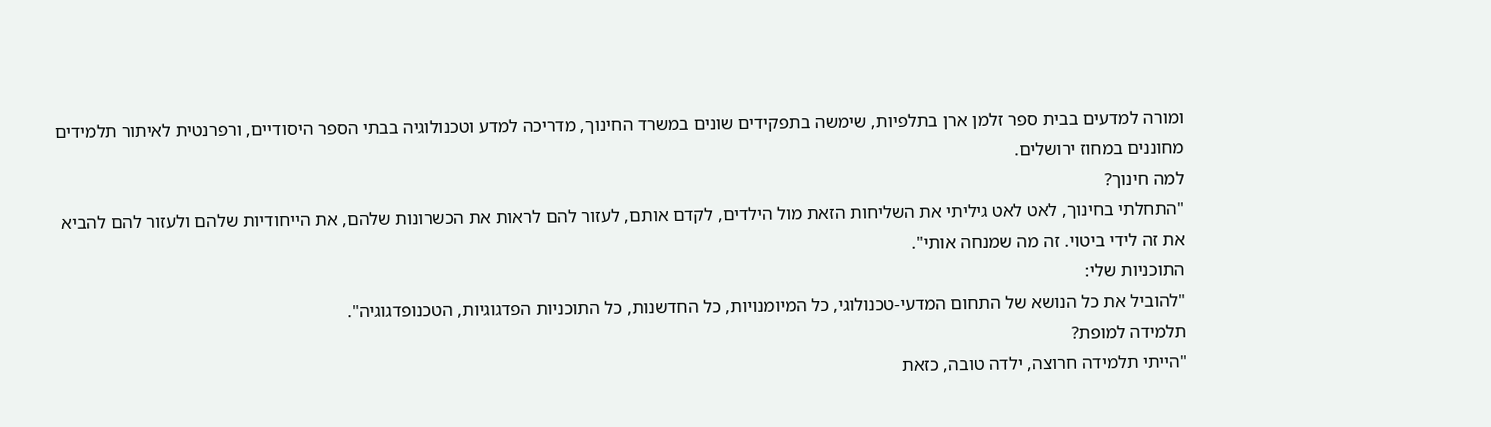ומורה למדעים בבית ספר זלמן ארן בתלפיות, שימשה בתפקידים שונים במשרד החינוך, מדריכה למדע וטכנולוגיה בבתי הספר היסודיים, ורפרנטית לאיתור תלמידים מחוננים במחוז ירושלים.
למה חינוך?
"התחלתי בחינוך, לאט לאט גיליתי את השליחות הזאת מול הילדים, לקדם אותם, לעזור להם לראות את הכשרונות שלהם, את הייחודיות שלהם ולעזור להם להביא את זה לידי ביטוי. זה מה שמנחה אותי".
התוכניות שלי:
"להוביל את כל הנושא של התחום המדעי-טכנולוגי, כל המיומנויות, כל החדשנות, כל התוכניות הפדגוגיות, הטכנופדגוגיה".
תלמידה למופת?
"הייתי תלמידה חרוצה, ילדה טובה, כזאת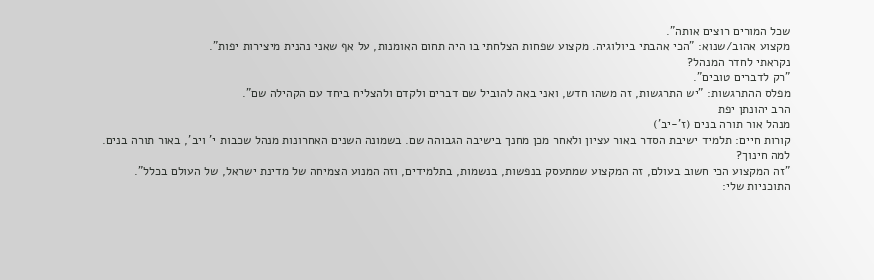שכל המורים רוצים אותה".
מקצוע אהוב/שנוא: "הכי אהבתי ביולוגיה. מקצוע שפחות הצלחתי בו היה תחום האומנות, על אף שאני נהנית מיצירות יפות".
נקראתי לחדר המנהל?
"רק לדברים טובים".
מפלס ההתרגשות: "יש התרגשות, זה משהו חדש, ואני באה להוביל שם דברים ולקדם ולהצליח ביחד עם הקהילה שם".
הרב יהונתן יפת
מנהל אור תורה בנים (ז'-יב')
קורות חיים: תלמיד ישיבת הסדר באור עציון ולאחר מכן מחנך בישיבה הגבוהה שם. בשמונה השנים האחרונות מנהל שכבות י' ויב', באור תורה בנים.
למה חינוך?
"זה המקצוע הכי חשוב בעולם, זה המקצוע שמתעסק בנפשות, בנשמות, בתלמידים, וזה המנוע הצמיחה של מדינת ישראל, של העולם בכלל".
התוכניות שלי: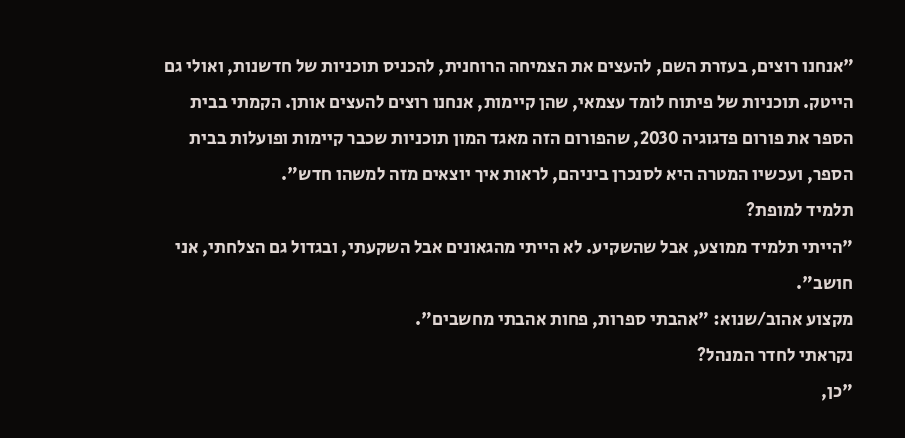"אנחנו רוצים, בעזרת השם, להעצים את הצמיחה הרוחנית, להכניס תוכניות של חדשנות, ואולי גם הייטק. תוכניות של פיתוח לומד עצמאי, שהן קיימות, אנחנו רוצים להעצים אותן. הקמתי בבית הספר את פורום פדגוגיה 2030, שהפורום הזה מאגד המון תוכניות שכבר קיימות ופועלות בבית הספר, ועכשיו המטרה היא לסנכרן ביניהם, לראות איך יוצאים מזה למשהו חדש".
תלמיד למופת?
"הייתי תלמיד ממוצע, אבל שהשקיע. לא הייתי מהגאונים אבל השקעתי, ובגדול גם הצלחתי, אני חושב".
מקצוע אהוב/שנוא: "אהבתי ספרות, פחות אהבתי מחשבים".
נקראתי לחדר המנהל?
"כן,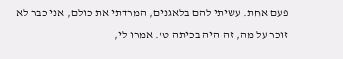פעם אחת. עשיתי להם בלאגנים, המרדתי את כולם, אני כבר לא זוכר על מה, זה היה בכיתה ט'. אמרו לי,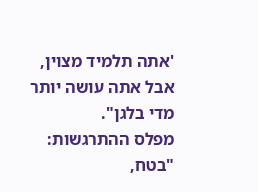'אתה תלמיד מצוין, אבל אתה עושה יותר מדי בלגן".
מפלס ההתרגשות: "בטח,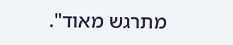מתרגש מאוד".